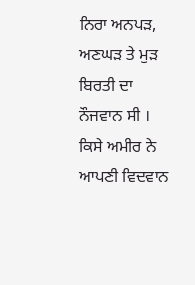ਨਿਰਾ ਅਨਪੜ, ਅਣਘੜ ਤੇ ਮੁੜ ਬਿਰਤੀ ਦਾ ਨੌਜਵਾਨ ਸੀ । ਕਿਸੇ ਅਮੀਰ ਨੇ ਆਪਣੀ ਵਿਦਵਾਨ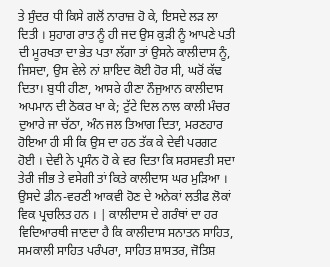ਤੇ ਸੁੰਦਰ ਧੀ ਕਿਸੇ ਗਲੋਂ ਨਾਰਾਜ਼ ਹੋ ਕੇ, ਇਸਦੇ ਲੜ ਲਾ ਦਿਤੀ । ਸੁਹਾਗ ਰਾਤ ਨੂੰ ਹੀ ਜਦ ਉਸ ਕੁੜੀ ਨੂੰ ਆਪਣੇ ਪਤੀ ਦੀ ਮੂਰਖਤਾ ਦਾ ਭੇਤ ਪਤਾ ਲੱਗਾ ਤਾਂ ਉਸਨੇ ਕਾਲੀਦਾਸ ਨੂੰ, ਜਿਸਦਾ, ਉਸ ਵੇਲੇ ਨਾਂ ਸ਼ਾਇਦ ਕੋਈ ਹੋਰ ਸੀ, ਘਰੋਂ ਕੱਢ ਦਿਤਾ। ਬੁਧੀ ਹੀਣਾ, ਆਸਰੇ ਹੀਣਾ ਨੌਜੁਆਨ ਕਾਲੀਦਾਸ ਅਪਮਾਨ ਦੀ ਠੋਕਰ ਖਾ ਕੇ; ਟੁੱਟੇ ਦਿਲ ਨਾਲ ਕਾਲੀ ਮੰਚਰ ਦੁਆਰੇ ਜਾ ਚੱਠਾ, ਅੰਨ ਜਲ ਤਿਆਗ ਦਿਤਾ, ਮਰਣਹਾਰ ਹੋਇਆ ਹੀ ਸੀ ਕਿ ਉਸ ਦਾ ਹਠ ਤੱਕ ਕੇ ਦੇਵੀ ਪਰਗਟ ਹੋਈ । ਦੇਵੀ ਨੇ ਪ੍ਰਸੰਨ ਹੋ ਕੇ ਵਰ ਦਿਤਾ ਕਿ ਸਰਸਵਤੀ ਸਦਾ ਤੇਰੀ ਜੀਭ ਤੇ ਵਸੇਗੀ ਤਾਂ ਕਿਤੇ ਕਾਲੀਦਾਸ ਘਰ ਮੁੜਿਆ । ਉਸਦੇ ਡੀਨ-ਵਰਣੀ ਆਕਵੀ ਹੋਣ ਦੇ ਅਨੇਕਾਂ ਲਤੀਫ ਲੋਕਾਂ ਵਿਕ ਪ੍ਰਚਲਿਤ ਹਨ । | ਕਾਲੀਦਾਸ ਦੇ ਗਰੰਥਾਂ ਦਾ ਹਰ ਵਿਦਿਆਰਥੀ ਜਾਣਦਾ ਹੈ ਕਿ ਕਾਲੀਦਾਸ ਸਨਾਤਨ ਸਾਹਿਤ, ਸਮਕਾਲੀ ਸਾਹਿਤ ਪਰੰਪਰਾ, ਸਾਹਿਤ ਸ਼ਾਸਤਰ, ਜੋਤਿਸ਼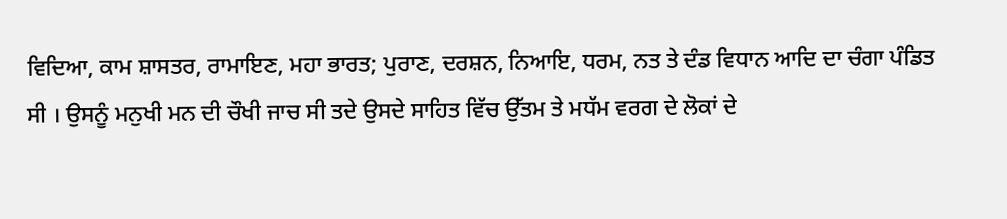ਵਿਦਿਆ, ਕਾਮ ਸ਼ਾਸਤਰ, ਰਾਮਾਇਣ, ਮਹਾ ਭਾਰਤ; ਪੁਰਾਣ, ਦਰਸ਼ਨ, ਨਿਆਇ, ਧਰਮ, ਨਤ ਤੇ ਦੰਡ ਵਿਧਾਨ ਆਦਿ ਦਾ ਚੰਗਾ ਪੰਡਿਤ ਸੀ । ਉਸਨੂੰ ਮਨੁਖੀ ਮਨ ਦੀ ਚੌਖੀ ਜਾਚ ਸੀ ਤਦੇ ਉਸਦੇ ਸਾਹਿਤ ਵਿੱਚ ਉੱਤਮ ਤੇ ਮਧੱਮ ਵਰਗ ਦੇ ਲੋਕਾਂ ਦੇ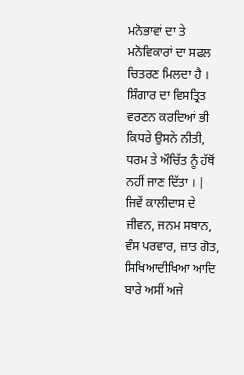ਮਨੋਭਾਵਾਂ ਦਾ ਤੇ ਮਨੋਵਿਕਾਰਾਂ ਦਾ ਸਫਲ ਚਿਤਰਣ ਮਿਲਦਾ ਹੈ । ਸ਼ਿੰਗਾਰ ਦਾ ਵਿਸਤ੍ਰਿਤ ਵਰਣਨ ਕਰਦਿਆਂ ਭੀ ਕਿਧਰੇ ਉਸਨੇ ਨੀਤੀ, ਧਰਮ ਤੇ ਔਚਿੱਤ ਨੂੰ ਹੱਥੋਂ ਨਹੀਂ ਜਾਣ ਦਿੱਤਾ । | ਜਿਵੇਂ ਕਾਲੀਦਾਸ ਦੇ ਜੀਵਨ, ਜਨਮ ਸਥਾਨ, ਵੰਸ ਪਰਵਾਰ, ਜ਼ਾਤ ਗੋਤ, ਸਿਖਿਆਦੀਖਿਆ ਆਦਿ ਬਾਰੇ ਅਸੀਂ ਅਜੇ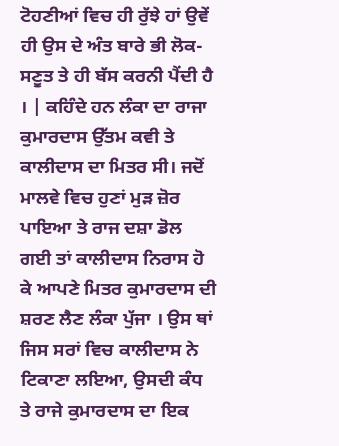ਟੋਹਣੀਆਂ ਵਿਚ ਹੀ ਰੁੱਝੇ ਹਾਂ ਉਵੇਂ ਹੀ ਉਸ ਦੇ ਅੰਤ ਬਾਰੇ ਭੀ ਲੋਕ-ਸਣੂਤ ਤੇ ਹੀ ਬੱਸ ਕਰਨੀ ਪੈਂਦੀ ਹੈ । | ਕਹਿੰਦੇ ਹਨ ਲੰਕਾ ਦਾ ਰਾਜਾ ਕੁਮਾਰਦਾਸ ਉੱਤਮ ਕਵੀ ਤੇ ਕਾਲੀਦਾਸ ਦਾ ਮਿਤਰ ਸੀ। ਜਦੋਂ ਮਾਲਵੇ ਵਿਚ ਹੁਣਾਂ ਮੁੜ ਜ਼ੋਰ ਪਾਇਆ ਤੇ ਰਾਜ ਦਸ਼ਾ ਡੋਲ ਗਈ ਤਾਂ ਕਾਲੀਦਾਸ ਨਿਰਾਸ ਹੋ ਕੇ ਆਪਣੇ ਮਿਤਰ ਕੁਮਾਰਦਾਸ ਦੀ ਸ਼ਰਣ ਲੈਣ ਲੰਕਾ ਪੁੱਜਾ । ਉਸ ਥਾਂ ਜਿਸ ਸਰਾਂ ਵਿਚ ਕਾਲੀਦਾਸ ਨੇ ਟਿਕਾਣਾ ਲਇਆ, ਉਸਦੀ ਕੰਧ ਤੇ ਰਾਜੇ ਕੁਮਾਰਦਾਸ ਦਾ ਇਕ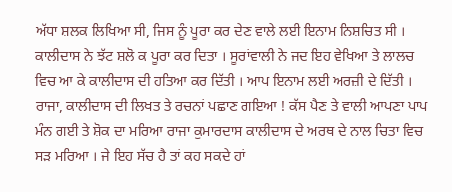ਅੱਧਾ ਸ਼ਲਕ ਲਿਖਿਆ ਸੀ, ਜਿਸ ਨੂੰ ਪੂਰਾ ਕਰ ਦੇਣ ਵਾਲੇ ਲਈ ਇਨਾਮ ਨਿਸ਼ਚਿਤ ਸੀ । ਕਾਲੀਦਾਸ ਨੇ ਝੱਟ ਸ਼ਲੋ ਕ ਪੂਰਾ ਕਰ ਦਿਤਾ । ਸੂਰਾਂਵਾਲੀ ਨੇ ਜਦ ਇਹ ਵੇਖਿਆ ਤੇ ਲਾਲਚ ਵਿਚ ਆ ਕੇ ਕਾਲੀਦਾਸ ਦੀ ਹਤਿਆ ਕਰ ਦਿੱਤੀ । ਆਪ ਇਨਾਮ ਲਈ ਅਰਜ਼ੀ ਦੇ ਦਿੱਤੀ । ਰਾਜਾ, ਕਾਲੀਦਾਸ ਦੀ ਲਿਖਤ ਤੇ ਰਚਨਾਂ ਪਛਾਣ ਗਇਆ ! ਕੱਸ ਪੈਣ ਤੇ ਵਾਲੀ ਆਪਣਾ ਪਾਪ ਮੰਨ ਗਈ ਤੇ ਸ਼ੋਕ ਦਾ ਮਰਿਆ ਰਾਜਾ ਕੁਮਾਰਦਾਸ ਕਾਲੀਦਾਸ ਦੇ ਅਰਥ ਦੇ ਨਾਲ ਚਿਤਾ ਵਿਚ ਸੜ ਮਰਿਆ । ਜੇ ਇਹ ਸੱਚ ਹੈ ਤਾਂ ਕਹ ਸਕਦੇ ਹਾਂ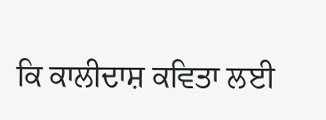ਕਿ ਕਾਲੀਦਾਸ਼ ਕਵਿਤਾ ਲਈ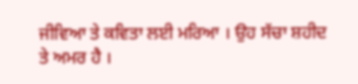ਜੀਵਿਆ ਤੇ ਕਵਿਤਾ ਲਈ ਮਰਿਆ । ਉਹ ਸੱਚਾ ਸ਼ਹੀਦ ਤੇ ਅਮਰ ਹੈ ।